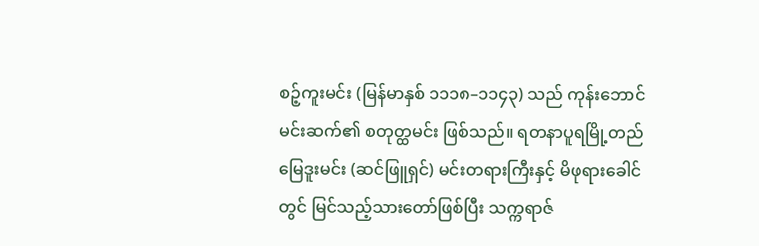စဉ့်ကူးမင်း (မြန်မာနှစ် ၁၁၁၈–၁၁၄၃) သည် ကုန်းဘောင်မင်းဆက်၏ စတုတ္ထမင်း ဖြစ်သည်။ ရတနာပူရမြို့တည် မြေဒူးမင်း (ဆင်ဖြူရှင်) မင်းတရားကြီးနှင့် မိဖုရားခေါင်တွင် မြင်သည့်သားတော်ဖြစ်ပြီး သက္ကရာဇ်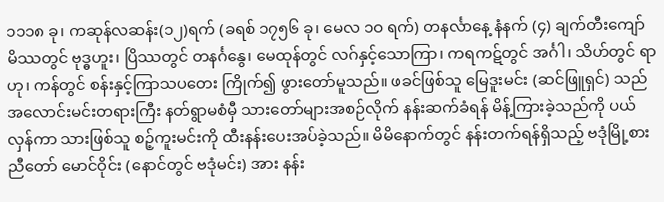၁၁၁၈ ခု၊ ကဆုန်လဆန်း(၁၂)ရက် (ခရစ် ၁၇၅၆ ခု၊ မေလ ၁ဝ ရက်) တနင်္လာနေ့ နံနက် (၄) ချက်တီးကျော် မိဿတွင် ဗုဒ္ဓဟူး၊ ပြိဿတွင် တနင်္ဂနွေ၊ မေထုန်တွင် လဂ်နှင့်သောကြာ၊ ကရကဋ်တွင် အင်္ဂါ၊ သိဟ်တွင် ရာဟု၊ ကန်တွင် စန်းနှင့်ကြာသပတေး ကြိုက်၍ ဖွားတော်မူသည်။ ဖခင်ဖြစ်သူ မြေဒူးမင်း (ဆင်ဖြူရှင်) သည် အလောင်းမင်းတရားကြီး နတ်ရွာမစံမှီ သားတော်များအစဉ်လိုက် နန်းဆက်ခံရန် မိန့်ကြားခဲ့သည်ကို ပယ်လှန်ကာ သားဖြစ်သူ စဉ့်ကူးမင်းကို ထီးနန်းပေးအပ်ခဲ့သည်။ မိမိနောက်တွင် နန်းတက်ရန်ရှိသည့် ဗဒုံမြို့စား ညီတော် မောင်ဝိုင်း (နောင်တွင် ဗဒုံမင်း) အား နန်း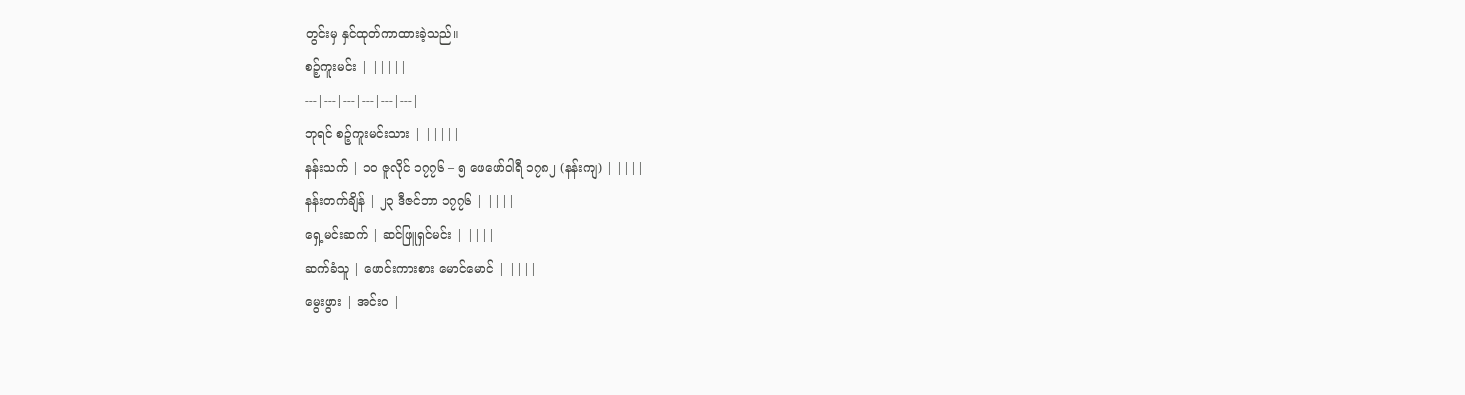တွင်းမှ နှင်ထုတ်ကာထားခဲ့သည်။
စဉ့်ကူးမင်း | |||||
---|---|---|---|---|---|
ဘုရင် စဉ့်ကူးမင်းသား | |||||
နန်းသက် | ၁၀ ဇူလိုင် ၁၇၇၆ – ၅ ဖေဖော်ဝါရီ ၁၇၈၂ (နန်းကျ) | ||||
နန်းတက်ချိန် | ၂၃ ဒီဇင်ဘာ ၁၇၇၆ | ||||
ရှေ့မင်းဆက် | ဆင်ဖြူရှင်မင်း | ||||
ဆက်ခံသူ | ဖောင်းကားစား မောင်မောင် | ||||
မွေးဖွား | အင်းဝ |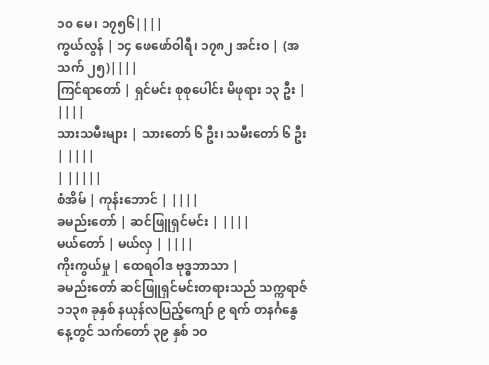၁၀ မေ၊ ၁၇၅၆||||
ကွယ်လွန် | ၁၄ ဖေဖော်ဝါရီ၊ ၁၇၈၂ အင်းဝ | (အသက် ၂၅)||||
ကြင်ရာတော် | ရှင်မင်း စုစုပေါင်း မိဖုရား ၁၃ ဦး | ||||
သားသမီးများ | သားတော် ၆ ဦး၊ သမီးတော် ၆ ဦး | ||||
| |||||
စံအိမ် | ကုန်းဘောင် | ||||
ခမည်းတော် | ဆင်ဖြူရှင်မင်း | ||||
မယ်တော် | မယ်လှ | ||||
ကိုးကွယ်မှု | ထေရဝါဒ ဗုဒ္ဓဘာသာ |
ခမည်းတော် ဆင်ဖြူရှင်မင်းတရားသည် သက္ကရာဇ် ၁၁၃၈ ခုနှစ် နယုန်လပြည့်ကျော် ၉ ရက် တနင်္ဂနွေနေ့တွင် သက်တော် ၃၉ နှစ် ၁ဝ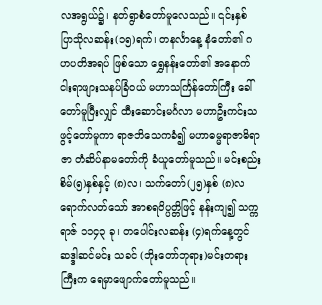လအရွယ်၌၊ နတ်ရွာစံတော်မူလေသည်။ ၎င်းနှစ် ပြာသိုလဆန်း(၁၅)ရက်၊ တနင်္လာနေ့ နံတော်၏ ဂဟပတိအရပ် ဖြစ်သော ရွှေနန်းတော်၏ အနောက် ငါးရာဖျားသနပ်ခြံဝယ် မဟာသင်္ကြန်တော်ကြီး ခေါ်တော်မူပြီးလျှင် ထီးဆောင်းမင်္ဂလာ မဟာဦးကင်းသ ဖွင့်တော်မူကာ ရာဇဘိသေကခံ၍ မဟာဓမ္မရာဇာဓိရာဇာ တံဆိပ်နာမတော်ကို ခံယူတော်မူသည်။ မင်းစည်းစိမ်(၅)နှစ်နှင့် (၈)လ၊ သက်တော်(၂၅)နှစ် (၈)လ ရောက်လတ်သော် အာစရဝိပ္ပတ္တိဖြင့် နန်းကျ၍ သက္ကရာဇ် ၁၁၄၃ ခု၊ တပေါင်းလဆန်း (၄)ရက်နေ့တွင် ဆဒ္ဒါဆင်မင်း သခင် (ဘိုးတော်ဘုရား)မင်းတရားကြီးက ရေမှာဖျောက်တော်မူသည်။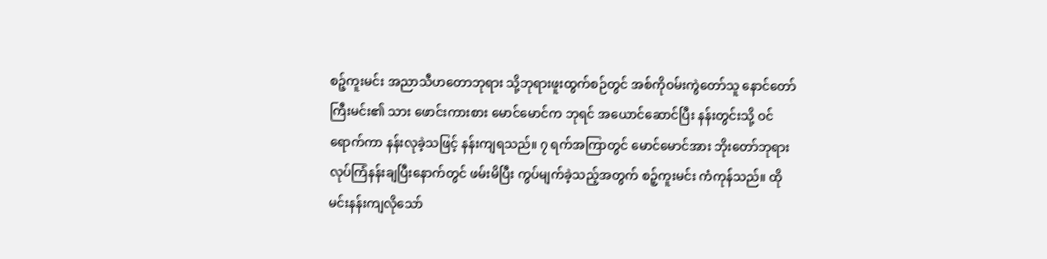စဉ့်ကူးမင်း အညာသီဟတောဘုရား သို့ဘုရားဖူးထွက်စဉ်တွင် အစ်ကိုဝမ်းကွဲတော်သူ နောင်တော်ကြီးမင်း၏ သား ဖောင်းကားစား မောင်မောင်က ဘုရင် အယောင်ဆောင်ပြီး နန်းတွင်းသို့ ဝင်ရောက်ကာ နန်းလုခဲ့သဖြင့် နန်းကျရသည်။ ၇ ရက်အကြာတွင် မောင်မောင်အား ဘိုးတော်ဘုရား လုပ်ကြံနန်းချပြီးနောက်တွင် ဖမ်းမိပြီး ကွပ်မျက်ခဲ့သည့်အတွက် စဉ့်ကူးမင်း ကံကုန်သည်။ ထိုမင်းနန်းကျလိုသော်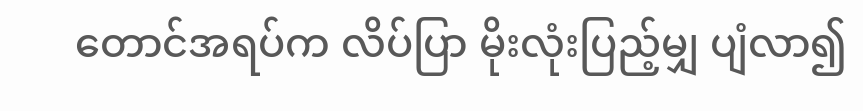တောင်အရပ်က လိပ်ပြာ မိုးလုံးပြည့်မျှ ပျံလာ၍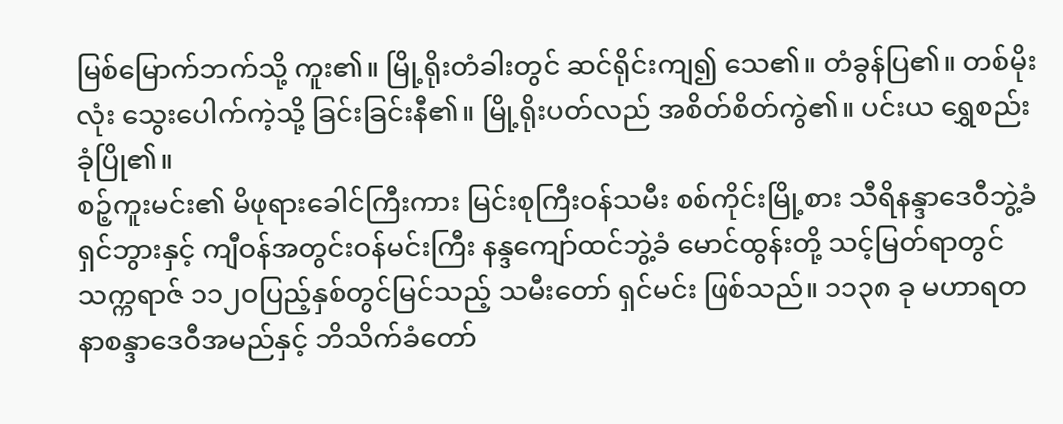မြစ်မြောက်ဘက်သို့ ကူး၏။ မြို့ရိုးတံခါးတွင် ဆင်ရိုင်းကျ၍ သေ၏။ တံခွန်ပြ၏။ တစ်မိုးလုံး သွေးပေါက်ကဲ့သို့ ခြင်းခြင်းနီ၏။ မြို့ရိုးပတ်လည် အစိတ်စိတ်ကွဲ၏။ ပင်းယ ရွှေစည်းခုံပြို၏။
စဉ့်ကူးမင်း၏ မိဖုရားခေါင်ကြီးကား မြင်းစုကြီးဝန်သမီး စစ်ကိုင်းမြို့စား သီရိနန္ဒာဒေဝီဘွဲ့ခံ ရှင်ဘွားနှင့် ကျီဝန်အတွင်းဝန်မင်းကြီး နန္ဒကျော်ထင်ဘွဲ့ခံ မောင်ထွန်းတို့ သင့်မြတ်ရာတွင် သက္ကရာဇ် ၁၁၂ဝပြည့်နှစ်တွင်မြင်သည့် သမီးတော် ရှင်မင်း ဖြစ်သည်။ ၁၁၃၈ ခု မဟာရတနာစန္ဒာဒေဝီအမည်နှင့် ဘိသိက်ခံတော်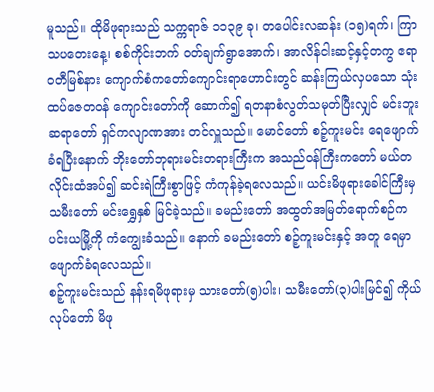မူသည်။ ထိုမိဖုရားသည် သက္ကရာဇ် ၁၁၃၉ ခု၊ တပေါင်းလဆန်း (၁၅)ရက်၊ ကြာသပတေးနေ့၊ စစ်ကိုင်းဘက် ဝတ်ချက်ရွာအောက်၊ အာလိန်ငါးဆင့်နှင့်တကွ ဧရာဝတီမြစ်နား ကျောက်စံကတော်ကျောင်းရာဟောင်းတွင် ဆန်းကြယ်လှပသော သုံးထပ်ဇေတဝန် ကျောင်းတော်ကို ဆောက်၍ ရတနာစံလွတ်သမုတ်ပြီးလျှင် မင်းဘူးဆရာတော် ရှင်ကလျာဏအား တင်လှူသည်။ မောင်တော် စဉ့်ကူးမင်း ရေဖျောက်ခံရပြီးနောက် ဘိုးတော်ဘုရားမင်းတရားကြီးက အသည်ဝန်ကြီးကတော် မယ်တလိုင်းထံအပ်၍ ဆင်းရဲကြီးစွာဖြင့် ကံကုန်ခဲ့ရလေသည်။ ယင်းမိဖုရားခေါင်ကြီးမှ သမီးတော် မင်းရွှေနှစ် မြင်ခဲ့သည်။ ခမည်းတော် အထွတ်အမြတ်ရောက်စဉ်က ပင်းယမြို့ကို ကံကျွေးခံသည်။ နောက် ခမည်းတော် စဉ့်ကူးမင်းနှင့် အတူ ရေမှာ ဖျောက်ခံရလေသည်။
စဉ့်ကူးမင်းသည် နန်းရမိဖုရားမှ သားတော်(၅)ပါး၊ သမီးတော်(၃)ပါးမြင်၍ ကိုယ်လုပ်တော် မိဖု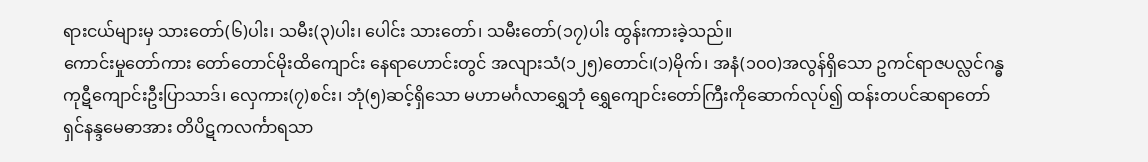ရားငယ်များမှ သားတော်(၆)ပါး၊ သမီး(၃)ပါး၊ ပေါင်း သားတော်၊ သမီးတော်(၁၇)ပါး ထွန်းကားခဲ့သည်။
ကောင်းမှုတော်ကား တော်တောင်မိုးထိကျောင်း နေရာဟောင်းတွင် အလျားသံ(၁၂၅)တောင်၊(၁)မိုက်၊ အနံ(၁၀ဝ)အလွန်ရှိသော ဥကင်ရာဇပလ္လင်ဂန္ဓကုဋီကျောင်းဦးပြာသာဒ်၊ လှေကား(၇)စင်း၊ ဘုံ(၅)ဆင့်ရှိသော မဟာမင်္ဂလာရွှေဘုံ ရွှေကျောင်းတော်ကြီးကိုဆောက်လုပ်၍ ထန်းတပင်ဆရာတော် ရှင်နန္ဒမေဓာအား တိပိဋကလင်္ကာရသာ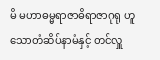မိ မဟာဓမ္မရာဇာဓိရာဇာဂုရု ဟူသောတံဆိပ်နာမံနှင့် တင်လှူ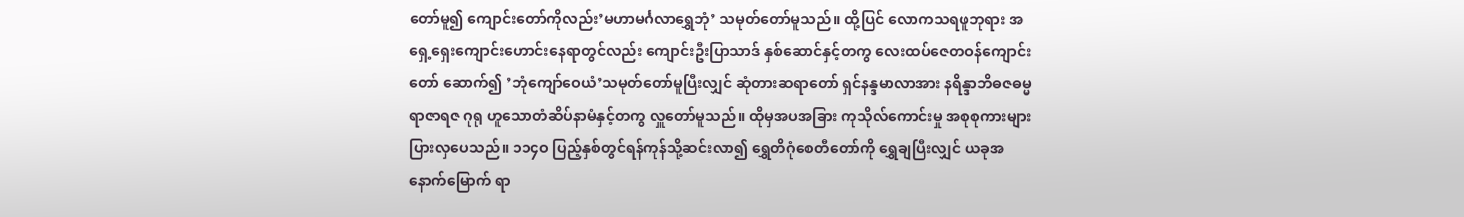တော်မူ၍ ကျောင်းတော်ကိုလည်း’မဟာမင်္ဂလာရွှေဘုံ’ သမုတ်တော်မူသည်။ ထို့ပြင် လောကသရဖူဘုရား အရှေ့ရှေးကျောင်းဟောင်းနေရာတွင်လည်း ကျောင်းဦးပြာသာဒ် နှစ်ဆောင်နှင့်တကွ လေးထပ်ဇေတဝန်ကျောင်းတော် ဆောက်၍ ’ဘုံကျော်ဝေယံ’သမုတ်တော်မူပြီးလျှင် ဆုံတားဆရာတော် ရှင်နန္ဒမာလာအား နရိန္ဒာဘိဓဇဓမ္မရာဇာရဇ ဂုရု ဟူသောတံဆိပ်နာမံနှင့်တကွ လှူတော်မူသည်။ ထိုမှအပအခြား ကုသိုလ်ကောင်းမှု အစုစုကားများပြားလှပေသည်။ ၁၁၄ဝ ပြည့်နှစ်တွင်ရန်ကုန်သို့ဆင်းလာ၍ ရွှေတိဂုံစေတီတော်ကို ရွှေချပြီးလျှင် ယခုအနောက်မြောက် ရာ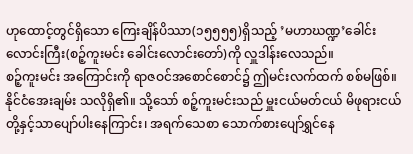ဟုထောင့်တွင်ရှိသော ကြေးချိန်ပိဿာ(၁၅၅၅၅)ရှိသည့် ’မဟာဃဏ္ဍ’ခေါင်းလောင်းကြီး(စဉ့်ကူးမင်း ခေါင်းလောင်းတော်)ကို လှူဒါန်းလေသည်။
စဉ့်ကူးမင်း အကြောင်းကို ရာဇဝင်အစောင်စောင်၌ ဤမင်းလက်ထက် စစ်မဖြစ်။ နိုင်ငံအေးချမ်း သလိုရှိ၏။ သို့သော် စဉ့်ကူးမင်းသည် မှူးငယ်မတ်ငယ် မိဖုရားငယ်တို့နှင့်သာပျော်ပါးနေကြာင်း၊ အရက်သေစာ သောက်စားပျော်ရွှင်နေ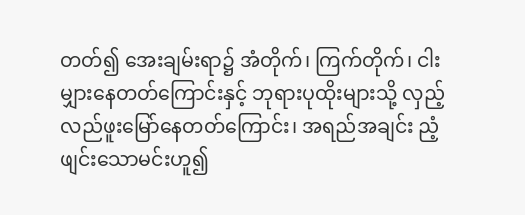တတ်၍ အေးချမ်းရာ၌ အံတိုက်၊ ကြက်တိုက်၊ ငါးမျှားနေတတ်ကြောင်းနှင့် ဘုရားပုထိုးများသို့ လှည့်လည်ဖူးမြော်နေတတ်ကြောင်း၊ အရည်အချင်း ညံ့ဖျင်းသောမင်းဟူ၍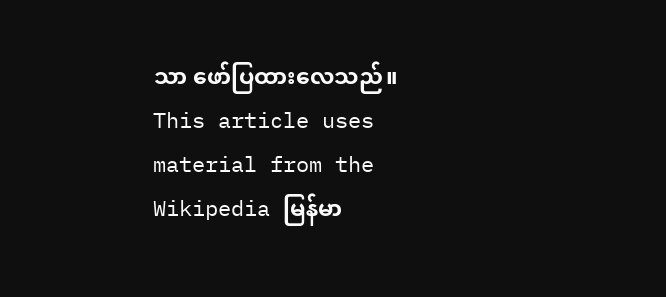သာ ဖော်ပြထားလေသည်။
This article uses material from the Wikipedia မြန်မာ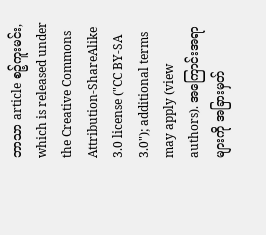ဘာသာ article စဉ့်ကူးမင်း, which is released under the Creative Commons Attribution-ShareAlike 3.0 license ("CC BY-SA 3.0"); additional terms may apply (view authors). အကြောင်းအရာများကို အခြားမှတ်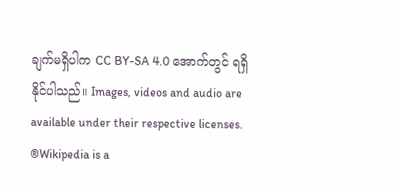ချက်မရှိပါက CC BY-SA 4.0 အောက်တွင် ရရှိနိုင်ပါသည်။ Images, videos and audio are available under their respective licenses.
®Wikipedia is a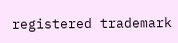registered trademark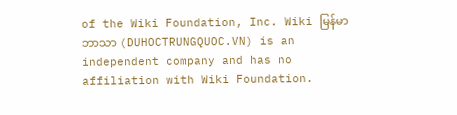of the Wiki Foundation, Inc. Wiki မြန်မာဘာသာ (DUHOCTRUNGQUOC.VN) is an independent company and has no affiliation with Wiki Foundation.